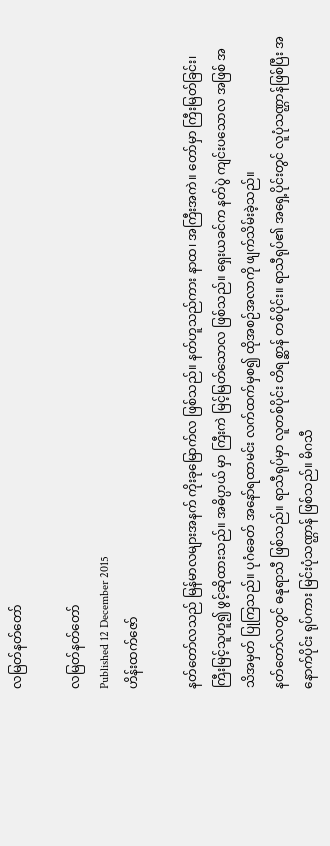လမြတ်နတ်တော်

လမြတ်နတ်တော်
Published 12 December 2015
ဟိန်းထက်ဇော်

နတ်တော်လသည် မြန်မာလများအနက် ကိုးခုမြောက်လ ဖြစ်သည်။ နတ်ဟူသည်ကား နာထ၊ အကြီးအကဲ။ တော်မှာ ကြီးမြတ်ခြင်း၊ ကြီးမြင့်သူဟူ၍ ဖွင့်ဆိုထားသည်။ အဓိပ္ပာယ် မှာ ကြီးကဲ မြင့်မြတ်သောလ ဖြစ်သည်။ ရှေးယခင်က နတ်ပွဲ ကျင်းပသောလ အဖြစ် အသိအမှတ် ပြုကြသည်။ ပုဂံခေတ် အနော်ရထာမင်း လက်ထက်မှစ၍ ထိုအစဉ်အလာကို ဖျက်သိမ်းခဲ့သည်။
နတ်တော်လတွင် ဓနုရာသီ ဖြစ်သည်။ ရာသီရုပ်မှာ လူတစ်ပိုင်း တိရစ္ဆာန် တစ်ပိုင်း။ ရာသီရုပ်၏ အရှေ့ပိုင်းတွင် လူပုံသဏ္ဌာန်ဖြစ်ပြီး အနောက်ပိုင်း ရုပ်ကား မြင်းပုံသဏ္ဌာန် ဖြစ်သည်။ မိဂသီ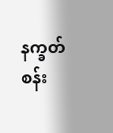နက္ခတ် စန်း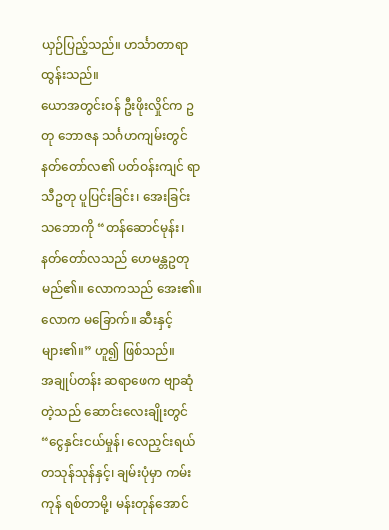ယှဉ်ပြည့်သည်။ ဟင်္သာတာရာ ထွန်းသည်။
ယောအတွင်းဝန် ဦးဖိုးလှိုင်က ဥတု ဘောဇန သင်္ဂဟကျမ်းတွင် နတ်တော်လ၏ ပတ်ဝန်းကျင် ရာသီဥတု ပူပြင်းခြင်း၊ အေးခြင်း သဘောကို “တန်ဆောင်မုန်း၊ နတ်တော်လသည် ဟေမန္တဥတုမည်၏။ လောကသည် အေး၏။ လောက မခြောက်။ ဆီးနှင့်များ၏။” ဟူ၍ ဖြစ်သည်။
အချုပ်တန်း ဆရာဖေက ဗျာဆုံတဲ့သည် ဆောင်းလေးချိုးတွင် “ငွေနှင်းငယ်မှုန်၊ လေညှင်းရယ် တသုန်သုန်နှင့်၊ ချမ်းပုံမှာ ကမ်းကုန် ရစ်တာမို့၊ မန်းတုန်အောင်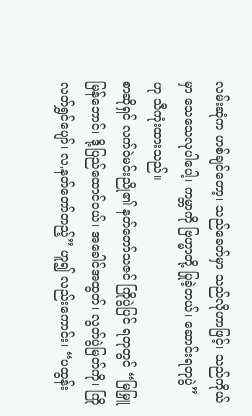လမ်းဆုံက ဟစ်ချင်တော့၊ သည်ခေတ်မှာ သည်လိုဟာဖြင့်၊ သည်ကိုယ်မှာ သေသေလုပါပေါ့၊ ကမ္ဘာကို ဗြဟ္မာတို့ ပြုခဲ့တယ်၊ ဆောင်းရတုပွဲ” ဟု သီကုံးထားသည်။
စာဆိုရှင် လက်ဝဲမင်းညို၏ နတ်တော်သဇင် ကြိုပွဲပြင် ရတုတွင် “မြမြှူမြန်ဘောင်၊ ဒို့ပြည်ထောင်ဝယ်၊ အခေါင်အထွတ်၊ လွတ်ပွဲမြတ်ကို၊ ကြိုလတ်ရွှင်ပျော်၊ လ,နတ်တော်တည့်” ဟူ၍ လည်းကောင်း၊ “ပထွန်း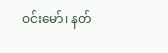ဝင်းမော်၊ နတ်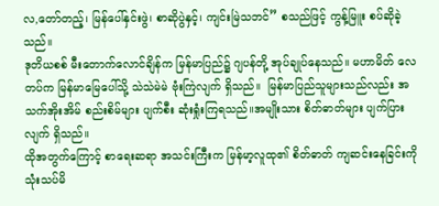လ,တော်တည့်၊ မြန်ပေါ်နှင်းဖွဲ၊ စာဆိုပွဲနှင့်၊ ကျင်းမြဲသဘင်” စသည်ဖြင့် ကွန့်မြူး စပ်ဆိုခဲ့သည်။
ဒုတိယစစ် မီးတောက်လောင်ချိန်က မြန်မာပြည်၌ ဂျပန်တို့ အုပ်ချုပ်နေသည်။ မဟာမိတ် လေတပ်က မြန်မာမြေပေါ်သို့ သဲသဲမဲမဲ ဗုံးကြဲလျက် ရှိသည်။  မြန်မာပြည်သူများသည်လည်း အသက်အိုးအိမ် စည်းစိမ်များ ပျက်စီး ဆုံးရှုံးကြရသည်။အမျိုးသား စိတ်ဓာတ်များ ပျက်ပြားလျက် ရှိသည်။
ထိုအတွက်ကြောင့် စာရေးဆရာ အသင်းကြီးက မြန်မာ့လူထု၏ စိတ်ဓာတ် ကျဆင်းနေခြင်းကို သုံးသပ်မိ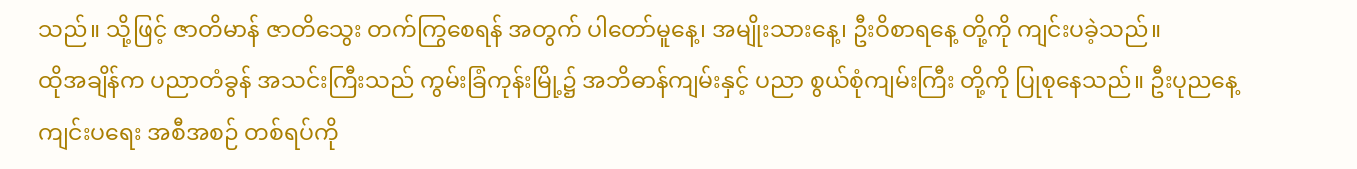သည်။ သို့ဖြင့် ဇာတိမာန် ဇာတိသွေး တက်ကြွစေရန် အတွက် ပါတော်မူနေ့၊ အမျိုးသားနေ့၊ ဦးဝိစာရနေ့ တို့ကို ကျင်းပခဲ့သည်။
ထိုအချိန်က ပညာတံခွန် အသင်းကြီးသည် ကွမ်းခြံကုန်းမြို့၌ အဘိဓာန်ကျမ်းနှင့် ပညာ စွယ်စုံကျမ်းကြီး တို့ကို ပြုစုနေသည်။ ဦးပုညနေ့ ကျင်းပရေး အစီအစဉ် တစ်ရပ်ကို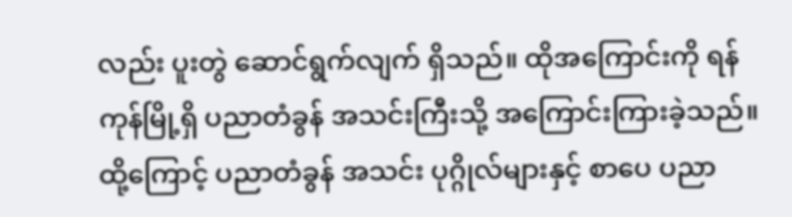လည်း ပူးတွဲ ဆောင်ရွက်လျက် ရှိသည်။ ထိုအကြောင်းကို ရန်ကုန်မြို့ရှိ ပညာတံခွန် အသင်းကြီးသို့ အကြောင်းကြားခဲ့သည်။ ထို့ကြောင့် ပညာတံခွန် အသင်း ပုဂ္ဂိုလ်များနှင့် စာပေ ပညာ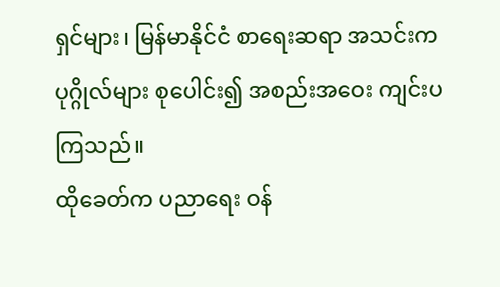ရှင်များ၊ မြန်မာနိုင်ငံ စာရေးဆရာ အသင်းက ပုဂ္ဂိုလ်များ စုပေါင်း၍ အစည်းအဝေး ကျင်းပကြသည်။
ထိုခေတ်က ပညာရေး ဝန်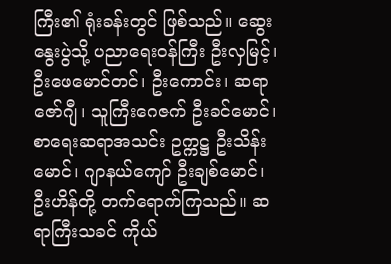ကြီး၏ ရုံးခန်းတွင် ဖြစ်သည်။ ဆွေးနွေးပွဲသို့ ပညာရေးဝန်ကြီး ဦးလှမြင့်၊ ဦးဖေမောင်တင်၊ ဦးကောင်း၊ ဆရာဇော်ဂျီ၊ သူကြီးဂေဇက် ဦးခင်မောင်၊ စာရေးဆရာအသင်း ဥက္ကဋ္ဌ ဦးသိန်းမောင်၊ ဂျာနယ်ကျော် ဦးချစ်မောင်၊ ဦးဟိန်တို့ တက်ရောက်ကြသည်။ ဆရာကြီးသခင် ကိုယ်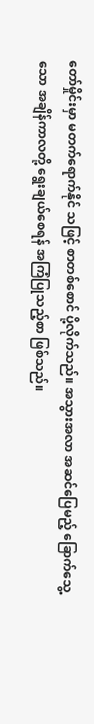တော်မှိုင်းမှာ မတက်ရောက်နိုင် သဖြင့် စာတစ်စောင် ပို့လိုက်သည်။ အသွားအလာ အဆင်ပြေမည့် ခြောက်သွေ့သော အချိန်ကာလတို့ ရွေးချယ်စေရန် အကြံပြုသည့်စာ ဖြစ်သည်။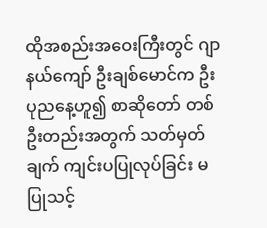ထိုအစည်းအဝေးကြီးတွင် ဂျာနယ်ကျော် ဦးချစ်မောင်က ဦးပုညနေ့ဟူ၍ စာဆိုတော် တစ်ဦးတည်းအတွက် သတ်မှတ်ချက် ကျင်းပပြုလုပ်ခြင်း မပြုသင့်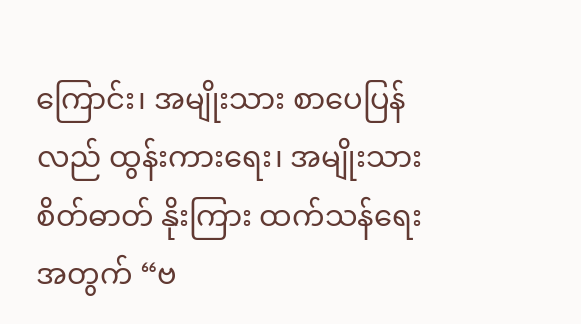ကြောင်း၊ အမျိုးသား စာပေပြန်လည် ထွန်းကားရေး၊ အမျိုးသား စိတ်ဓာတ် နိုးကြား ထက်သန်ရေးအတွက် “ဗ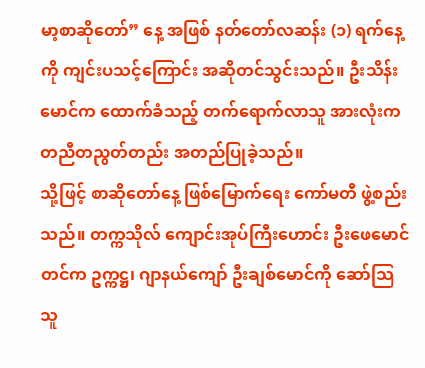မာ့စာဆိုတော်” နေ့ အဖြစ် နတ်တော်လဆန်း (၁) ရက်နေ့ကို ကျင်းပသင့်ကြောင်း အဆိုတင်သွင်းသည်။ ဦးသိန်းမောင်က ထောက်ခံသည့် တက်ရောက်လာသူ အားလုံးက တညီတညွတ်တည်း အတည်ပြုခဲ့သည်။
သို့ဖြင့် စာဆိုတော်နေ့ ဖြစ်မြောက်ရေး ကော်မတီ ဖွဲ့စည်းသည်။ တက္ကသိုလ် ကျောင်းအုပ်ကြီးဟောင်း ဦးဖေမောင်တင်က ဥက္ကဋ္ဌ၊ ဂျာနယ်ကျော် ဦးချစ်မောင်ကို ဆော်သြသူ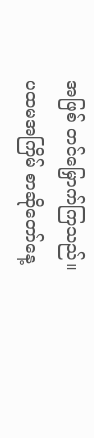အဖြစ် တင်မြှောက်ကြသည်။
ပထမအကြိမ် စာဆိုတော်နေ့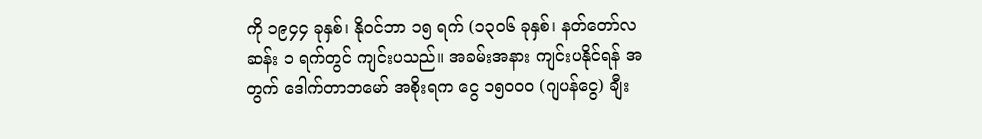ကို ၁၉၄၄ ခုနှစ်၊ နိုဝင်ဘာ ၁၅ ရက် (၁၃၀၆ ခုနှစ်၊ နတ်တော်လဆန်း ၁ ရက်တွင် ကျင်းပသည်။ အခမ်းအနား ကျင်းပနိုင်ရန် အတွက် ဒေါက်တာဘမော် အစိုးရက ငွေ ၁၅၀၀၀ (ဂျပန်ငွေ) ချီး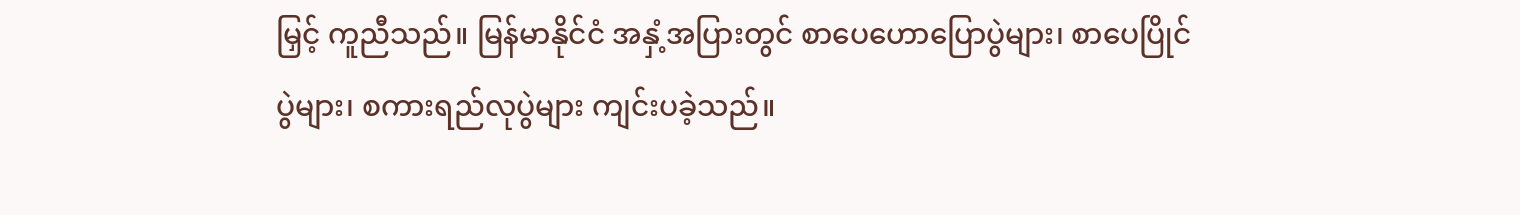မြှင့် ကူညီသည်။ မြန်မာနိုင်ငံ အနှံ့အပြားတွင် စာပေဟောပြောပွဲများ၊ စာပေပြိုင်ပွဲများ၊ စကားရည်လုပွဲများ ကျင်းပခဲ့သည်။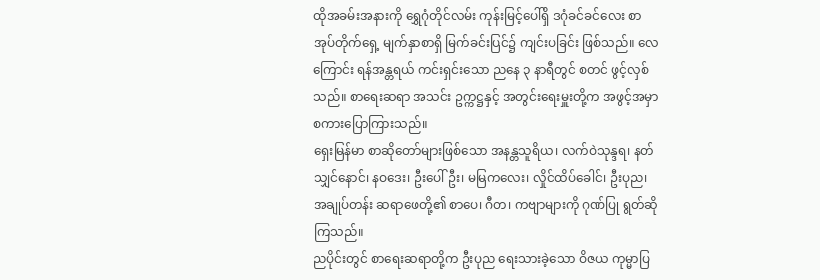ထိုအခမ်းအနားကို ရွှေဂုံတိုင်လမ်း ကုန်းမြင့်ပေါ်ရှိ ဒဂုံခင်ခင်လေး စာအုပ်တိုက်ရှေ့ မျက်နှာစာရှိ မြက်ခင်းပြင်၌ ကျင်းပခြင်း ဖြစ်သည်။ လေကြောင်း ရန်အန္တရယ် ကင်းရှင်းသော ညနေ ၃ နာရီတွင် စတင် ဖွင့်လှစ်သည်။ စာရေးဆရာ အသင်း ဥက္ကဋ္ဌနှင့် အတွင်းရေးမှူးတို့က အဖွင့်အမှာ စကားပြောကြားသည်။
ရှေးမြန်မာ စာဆိုတော်များဖြစ်သော အနန္တသူရိယ၊ လက်ဝဲသုန္ဒရ၊ နတ်သျှင်နောင်၊ နဝဒေး၊ ဦးပေါ်ဦး၊ မမြကလေး၊ လှိုင်ထိပ်ခေါင်၊ ဦးပုည၊ အချုပ်တန်း ဆရာဖေတို့၏ စာပေ၊ ဂီတ၊ ကဗျာများကို ဂုဏ်ပြု ရွတ်ဆိုကြသည်။
ညပိုင်းတွင် စာရေးဆရာတို့က ဦးပုည ရေးသားခဲ့သော ဝိဇယ ကုမ္မာပြ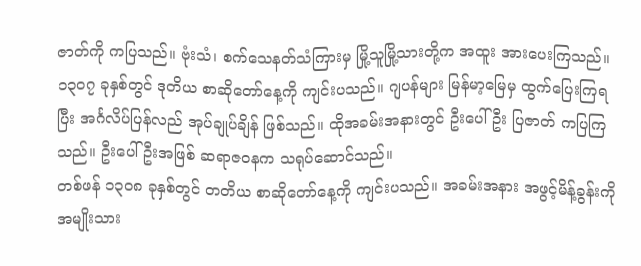ဇာတ်ကို ကပြသည်။ ဗုံးသံ၊ စက်သေနတ်သံကြားမှ မြို့သူမြို့သားတို့က အထူး အားပေးကြသည်။ ၁၃၀၇ ခုနှစ်တွင် ဒုတိယ စာဆိုတော်နေ့ကို ကျင်းပသည်။ ဂျပန်များ မြန်မာ့မြေမှ ထွက်ပြေးကြရပြီး အင်္ဂလိပ်ပြန်လည် အုပ်ချုပ်ချိန် ဖြစ်သည်။ ထိုအခမ်းအနားတွင် ဦးပေါ်ဦး ပြဇာတ် ကပြကြသည်။ ဦးပေါ်ဦးအဖြစ် ဆရာဇဝနက သရုပ်ဆောင်သည်။
တစ်ဖန် ၁၃၀၈ ခုနှစ်တွင် တတိယ စာဆိုတော်နေ့ကို ကျင်းပသည်။ အခမ်းအနား အဖွင့်မိန့်ခွန်းကို အမျိုးသား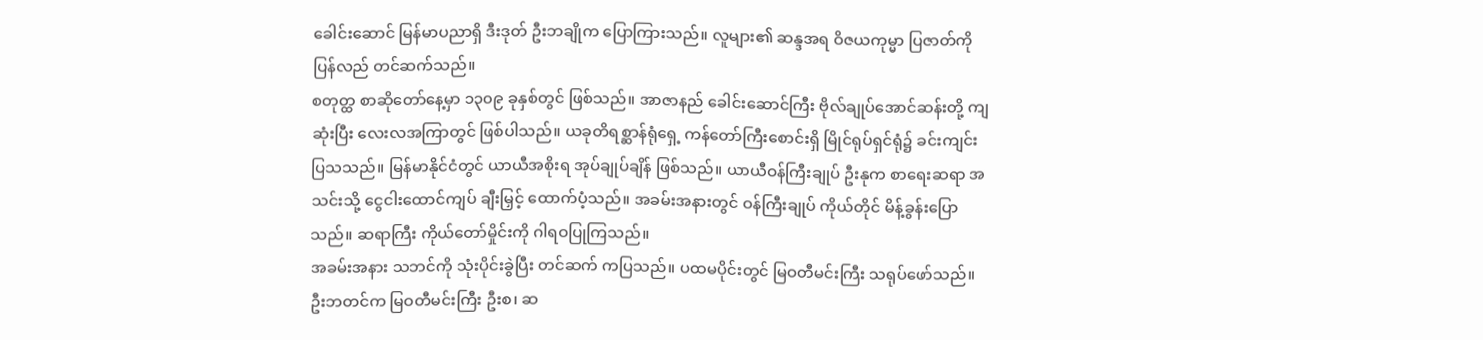ခေါင်းဆောင် မြန်မာပညာရှိ ဒီးဒုတ် ဦးဘချိုက ပြောကြားသည်။ လူများ၏ ဆန္ဒအရ ဝိဇယကုမ္မာ ပြဇာတ်ကို ပြန်လည် တင်ဆက်သည်။
စတုတ္ထ စာဆိုတော်နေ့မှာ ၁၃၀၉ ခုနှစ်တွင် ဖြစ်သည်။ အာဇာနည် ခေါင်းဆောင်ကြီး ဗိုလ်ချုပ်အောင်ဆန်းတို့ ကျဆုံးပြီး လေးလအကြာတွင် ဖြစ်ပါသည်။ ယခုတိရစ္ဆာန်ရုံရှေ့ ကန်တော်ကြီးစောင်းရှိ မြိုင်ရုပ်ရှင်ရုံ၌ ခင်းကျင်း ပြသသည်။ မြန်မာနိုင်ငံတွင် ယာယီအစိုးရ အုပ်ချုပ်ချိန် ဖြစ်သည်။ ယာယီဝန်ကြီးချုပ် ဦးနုက စာရေးဆရာ အသင်းသို့ ငွေငါးထောင်ကျပ် ချီးမြှင့် ထောက်ပံ့သည်။ အခမ်းအနားတွင် ဝန်ကြီးချုပ် ကိုယ်တိုင် မိန့်ခွန်းပြောသည်။ ဆရာကြီး ကိုယ်တော်မှိုင်းကို ဂါရဝပြုကြသည်။
အခမ်းအနား သဘင်ကို သုံးပိုင်းခွဲပြီး တင်ဆက် ကပြသည်။ ပထမပိုင်းတွင် မြဝတီမင်းကြီး သရုပ်ဖော်သည်။ ဦးဘတင်က မြဝတီမင်းကြီး ဦးစ၊ ဆ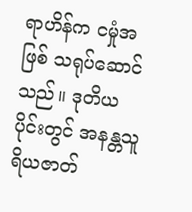ရာဟိန်က ငမှုံအဖြစ် သရုပ်ဆောင်သည်။ ဒုတိယပိုင်းတွင် အနန္တသူ ရိယဇာတ်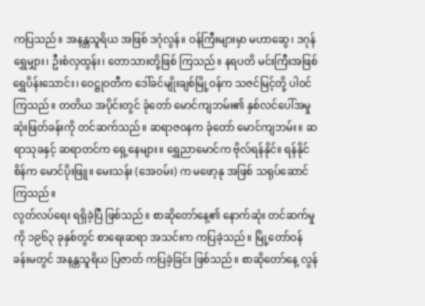ကပြသည်။ အနန္တသူရိယ အဖြစ် ဒဂုံလွန်။ ဝန်ကြီးများမှာ မဟာဆွေ၊ ဒဂုန်ရွှေမျှား၊ ဦးစံလှထွန်း၊ တောသားတို့ဖြစ် ကြသည်။ နရပတိ မင်းကြီးအဖြစ် ရွှေပိန်းသောင်း၊ ဝေဋ္ဌုဝတီက ဒေါ်ခင်မျိုးချစ်မြို့ဝန်က သဇင်မြင့်တို့ ပါဝင်ကြသည်။ တတိယ အပိုင်းတွင် ခုံတော် မောင်ကျဘမ်း၏ နှစ်လင်ပေါ်အမှု ဆုံးဖြတ်ခန်းကို တင်ဆက်သည်။ ဆရာဇဝနက ခုံတော် မောင်ကျဘမ်း။ ဆရာသုခနှင့် ဆရာတင်က ရှေ့နေများ။ ရွှေညာမောင်က ဗိုလ်ရန်နိုင်။ ရန်နိုင်စိန်က မောင်ပိုးဖြူ။ မေးသန်း (အေဝမ်း) က မဖော့နု အဖြစ် သရုပ်ဆောင်ကြသည်။
လွတ်လပ်ရေး ရရှိခဲ့ပြီ ဖြစ်သည်။ စာဆိုတော်နေ့၏ နောက်ဆုံး တင်ဆက်မှုကို ၁၉၆၃ ခုနှစ်တွင် စာရေးဆရာ အသင်းက ကပြခဲ့သည်။ မြို့တော်ဝန် ခန်းမတွင် အနန္တသူရိယ ပြဇာတ် ကပြခဲ့ခြင်း ဖြစ်သည်။ စာဆိုတော်နေ့ လွန်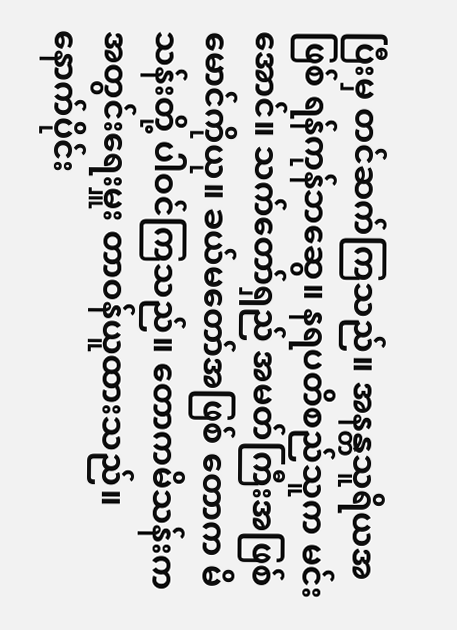ပြီးမှ တင်ဆက်ကြသည်။ အနန္တသူရိယအဖြစ် ရန်ကုန်ဘဆွေ။ နရပတိစည်သူက မင်းအောင်။ သက်တော်ရှည် အမတ်ကြီးအဖြစ် မောင်ကိုယု။ ခယ်မတော်အဖြစ် တောက မိသန်းတို့ ပါဝင်ကြသည်။ တောကမိသန်းက အတွင်းရေးမှူး တာဝန်ယူထားသည်။
နောက်ပိုင်း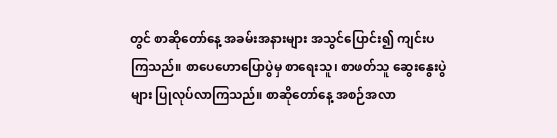တွင် စာဆိုတော်နေ့ အခမ်းအနားများ အသွင်ပြောင်း၍ ကျင်းပကြသည်။ စာပေဟောပြောပွဲမှ စာရေးသူ၊ စာဖတ်သူ ဆွေးနွေးပွဲများ ပြုလုပ်လာကြသည်။ စာဆိုတော်နေ့ အစဉ်အလာ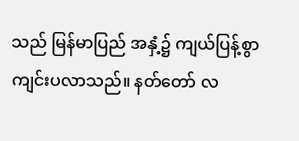သည် မြန်မာပြည် အနှံ့၌ ကျယ်ပြန့်စွာ ကျင်းပလာသည်။ နတ်တော် လ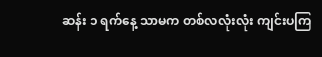ဆန်း ၁ ရက်နေ့ သာမက တစ်လလုံးလုံး ကျင်းပကြ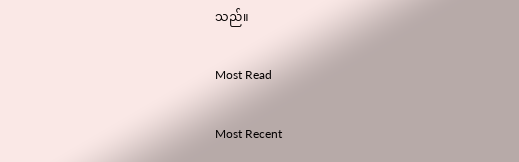သည်။

Most Read

Most Recent